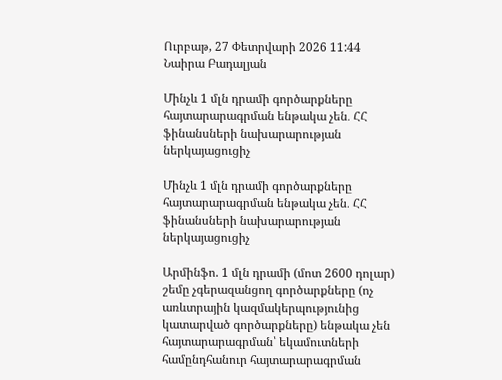Ուրբաթ, 27 Փետրվարի 2026 11:44
Նաիրա Բադալյան

Մինչև 1 մլն դրամի գործարքները հայտարարագրման ենթակա չեն․ ՀՀ ֆինանսների նախարարության ներկայացուցիչ

Մինչև 1 մլն դրամի գործարքները հայտարարագրման ենթակա չեն․ ՀՀ ֆինանսների նախարարության ներկայացուցիչ

Արմինֆո. 1 մլն դրամի (մոտ 2600 դոլար) շեմը չգերազանցող գործարքները (ոչ առևտրային կազմակերպությունից կատարված գործարքները) ենթակա չեն հայտարարագրման՝ եկամուտների համընդհանուր հայտարարագրման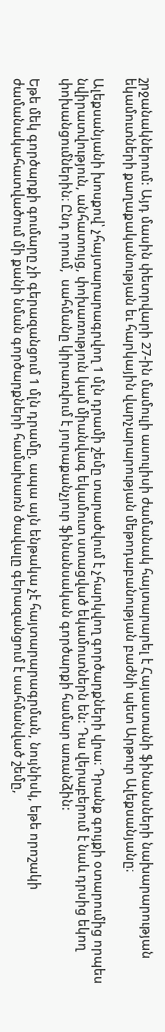շրջանակներում: Այդ մասին փետրվարի 27-ին մամուլի ասուլիսի ժամանակ հայտարարել է Հայաստանի ֆինանսների նախարարության եկամուտների քաղաքականության եւ հարկային վարչարարության մեթոդաբանության բաժնի պետ Արթուր Ալեքսանյանը։

Ալեքսանյանի խոսքով՝ չհայտարարագրվող 1 մլն դրամի շեմը տարածվում է չհարկվող գործարքների վրա։ Դրանք գույքի օտարումից որպես նվիրատվություն, անհատույց, փոխառություն կամ միանվագ եկամուտ ստացված եկամուտներն են: Դա վերաբերում է նաև դրսից եկող փոխանցումներին։ Ընդ որում,  սահմանը կիրառվում է յուրաքանչյուր ֆինանսական գործարքի համար առանձին:

Եթե մեկ գործարքի գումարը չի գերազանցում 1 մլն դրամը, ապա այն ենթակա չէ հայտարարագրման, նույնիսկ, եթե որոշակի ժամանակահատվածում մի քանի նման գործարքների համախառն ծավալը գերազանցում է սահմանված շեմը,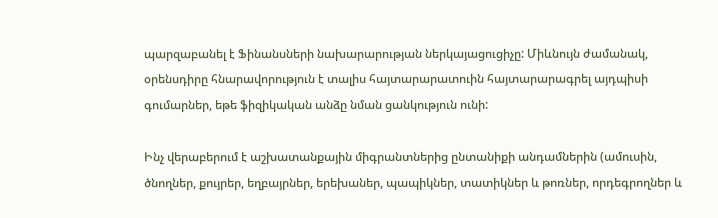պարզաբանել է Ֆինանսների նախարարության ներկայացուցիչը: Միևնույն ժամանակ, օրենսդիրը հնարավորություն է տալիս հայտարարատուին հայտարարագրել այդպիսի գումարներ, եթե ֆիզիկական անձը նման ցանկություն ունի:

Ինչ վերաբերում է աշխատանքային միգրանտներից ընտանիքի անդամներին (ամուսին, ծնողներ, քույրեր, եղբայրներ, երեխաներ, պապիկներ, տատիկներ և թոռներ, որդեգրողներ և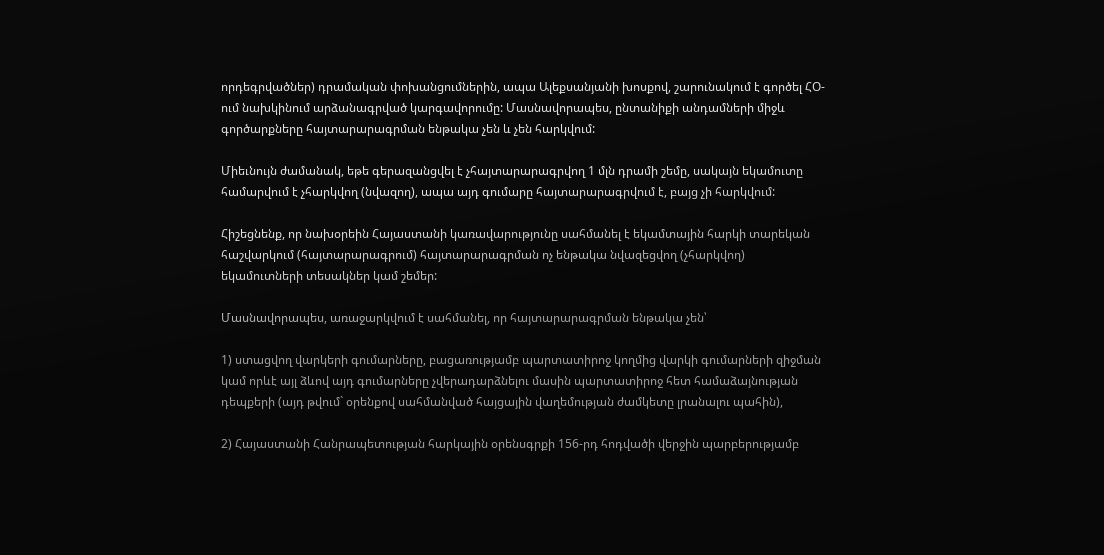որդեգրվածներ) դրամական փոխանցումներին, ապա Ալեքսանյանի խոսքով, շարունակում է գործել ՀՕ-ում նախկինում արձանագրված կարգավորումը: Մասնավորապես, ընտանիքի անդամների միջև գործարքները հայտարարագրման ենթակա չեն և չեն հարկվում:

Միեւնույն ժամանակ, եթե գերազանցվել է չհայտարարագրվող 1 մլն դրամի շեմը, սակայն եկամուտը համարվում է չհարկվող (նվազող), ապա այդ գումարը հայտարարագրվում է, բայց չի հարկվում:

Հիշեցնենք, որ նախօրեին Հայաստանի կառավարությունը սահմանել է եկամտային հարկի տարեկան հաշվարկում (հայտարարագրում) հայտարարագրման ոչ ենթակա նվազեցվող (չհարկվող) եկամուտների տեսակներ կամ շեմեր:

Մասնավորապես, առաջարկվում է սահմանել, որ հայտարարագրման ենթակա չեն՝

1) ստացվող վարկերի գումարները, բացառությամբ պարտատիրոջ կողմից վարկի գումարների զիջման կամ որևէ այլ ձևով այդ գումարները չվերադարձնելու մասին պարտատիրոջ հետ համաձայնության դեպքերի (այդ թվում` օրենքով սահմանված հայցային վաղեմության ժամկետը լրանալու պահին),

2) Հայաստանի Հանրապետության հարկային օրենսգրքի 156-րդ հոդվածի վերջին պարբերությամբ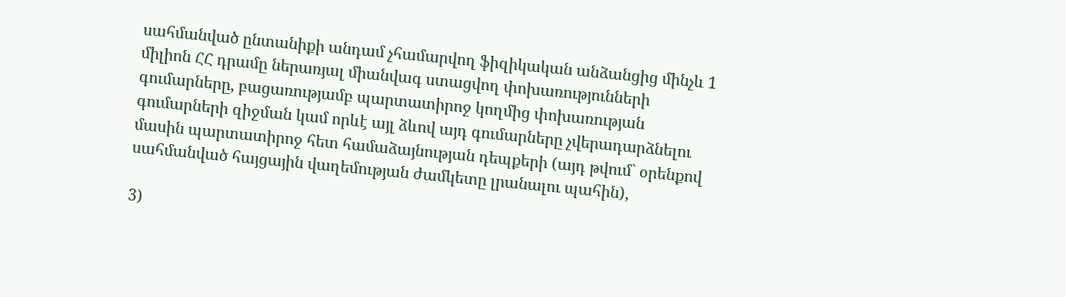սահմանված ընտանիքի անդամ չհամարվող ֆիզիկական անձանցից մինչև 1 միլիոն ՀՀ դրամը ներառյալ միանվագ ստացվող փոխառությունների գումարները, բացառությամբ պարտատիրոջ կողմից փոխառության գումարների զիջման կամ որևէ այլ ձևով այդ գումարները չվերադարձնելու մասին պարտատիրոջ հետ համաձայնության դեպքերի (այդ թվում` օրենքով սահմանված հայցային վաղեմության ժամկետը լրանալու պահին),

3)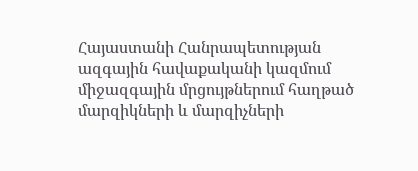Հայաստանի Հանրապետության ազգային հավաքականի կազմում միջազգային մրցույթներում հաղթած մարզիկների և մարզիչների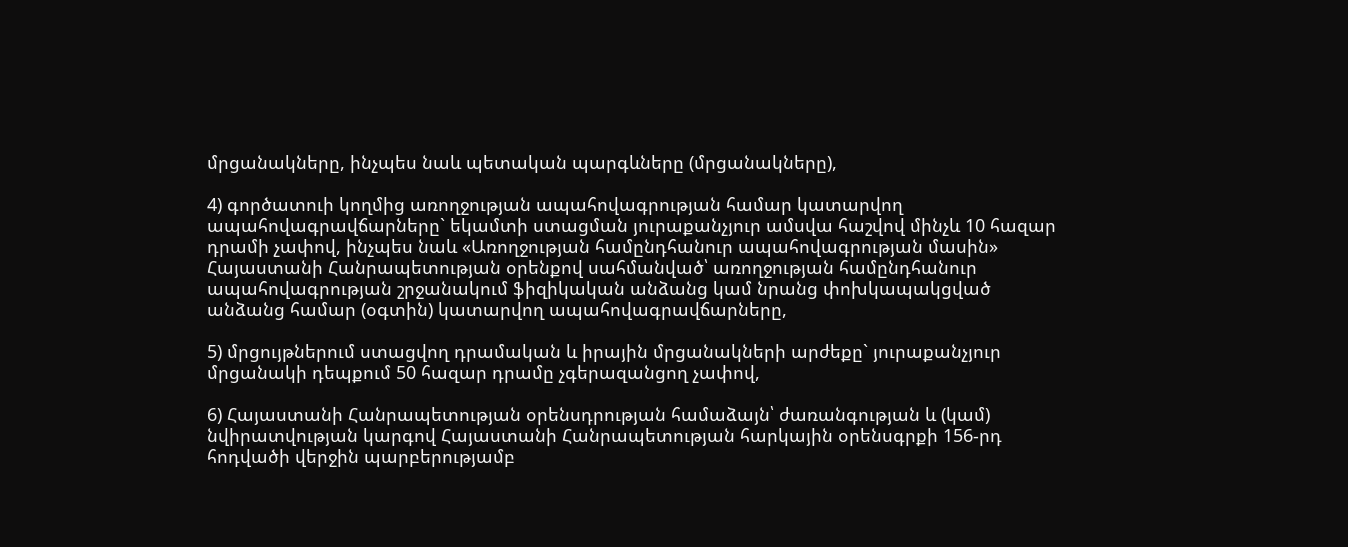մրցանակները, ինչպես նաև պետական պարգևները (մրցանակները),

4) գործատուի կողմից առողջության ապահովագրության համար կատարվող ապահովագրավճարները` եկամտի ստացման յուրաքանչյուր ամսվա հաշվով մինչև 10 հազար դրամի չափով, ինչպես նաև «Առողջության համընդհանուր ապահովագրության մասին» Հայաստանի Հանրապետության օրենքով սահմանված՝ առողջության համընդհանուր ապահովագրության շրջանակում ֆիզիկական անձանց կամ նրանց փոխկապակցված անձանց համար (օգտին) կատարվող ապահովագրավճարները,

5) մրցույթներում ստացվող դրամական և իրային մրցանակների արժեքը` յուրաքանչյուր մրցանակի դեպքում 50 հազար դրամը չգերազանցող չափով,

6) Հայաստանի Հանրապետության օրենսդրության համաձայն՝ ժառանգության և (կամ) նվիրատվության կարգով Հայաստանի Հանրապետության հարկային օրենսգրքի 156-րդ հոդվածի վերջին պարբերությամբ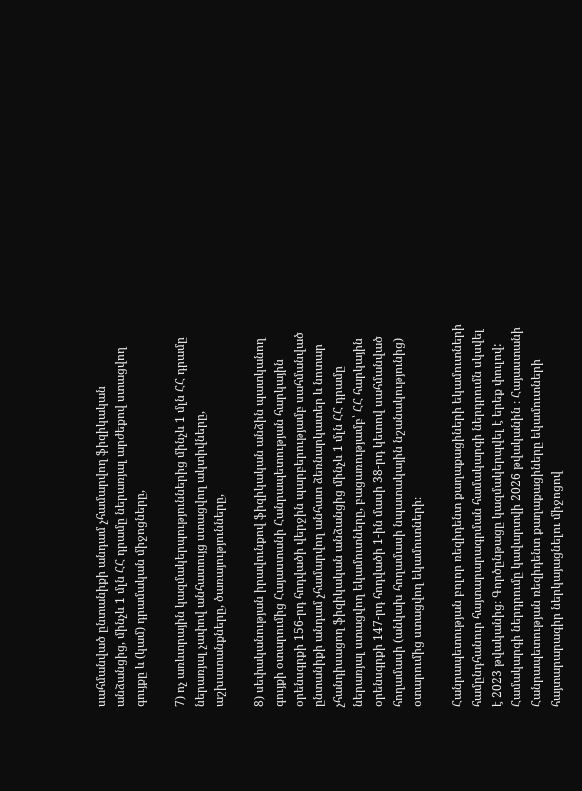սահմանված ընտանիքի անդամ չհամարվող ֆիզիկական անձանցից, մինչև 1 մլն ՀՀ դրամը ներառյալ արժեքով ստացվող գույքը և (կամ) դրամական միջոցները,

7) ոչ առևտրային կազմակերպություններից մինչև 1 մլն ՀՀ դրամը ներառյալ չափով անհատույց ստացվող ակտիվները, աշխատանքները, ծառայությունները,

8) սեփականության իրավունքով ֆիզիկական անձին պատկանող գույքի օտարումից Հայաստանի Հանրապետության հարկային օրենսգրքի 156-րդ հոդվածի վերջին պարբերությամբ սահմանված ընտանիքի անդամ չհամարվող անհատ ձեռնարկատեր և նոտար չհանդիսացող ֆիզիկական անձանցից մինչև 1 մլն ՀՀ դրամը ներառյալ ստացվող եկամուտները, բացառությամբ՝ ՀՀ հարկային օրենսգրքի 147-րդ հոդվածի 1-ին մասի 38-րդ կետով սահմանված հողամասի (անկախ հողամասի նպատակային նշանակությունից) օտարումից ստացվող եկամուտների։

Հանրապետության բոլոր ռեզիդենտ քաղաքացիների եկամուտների համընդհանուր հայտարարագրման համակարգի ներդրումն սկսվել է 2023 թվականից։ Գործընթացը կազմակերպվել է երեք փուլով: Համակարգի ներդրումը կավարտվի 2026 թվականին ։ Հայաստանի Հանրապետության ռեզիդենտ քաղաքացիները եկամուտների հայտարարագիր ներկայացնելու միջոցով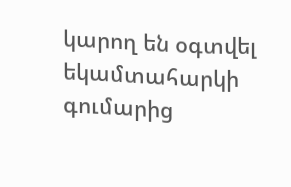կարող են օգտվել եկամտահարկի գումարից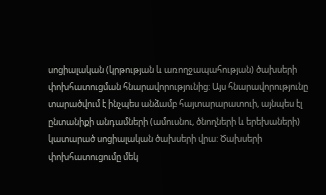սոցիալական (կրթության և առողջապահության) ծախսերի փոխհատուցման հնարավորությունից: Այս հնարավորությունը տարածվում է ինչպես անձամբ հայտարարատուի, այնպես էլ ընտանիքի անդամների (ամուսնու, ծնողների և երեխաների) կատարած սոցիալական ծախսերի վրա: Ծախսերի փոխհատուցումը մեկ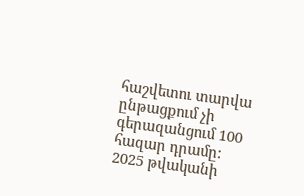հաշվետու տարվա ընթացքում չի գերազանցում 100 հազար դրամը: 2025 թվականի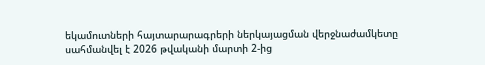եկամուտների հայտարարագրերի ներկայացման վերջնաժամկետը սահմանվել է 2026 թվականի մարտի 2-ից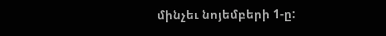մինչեւ նոյեմբերի 1-ը: